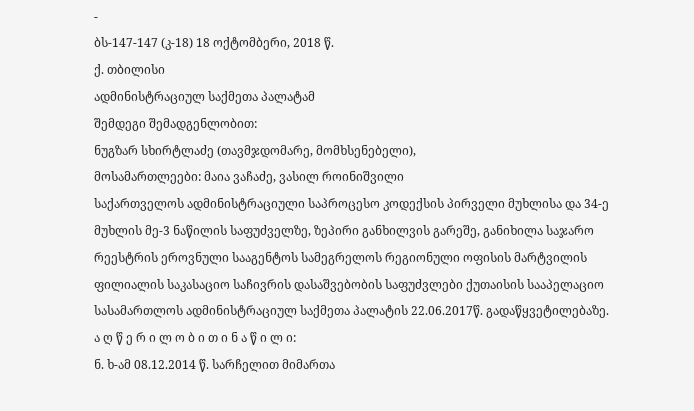-
ბს-147-147 (კ-18) 18 ოქტომბერი, 2018 წ.
ქ. თბილისი
ადმინისტრაციულ საქმეთა პალატამ
შემდეგი შემადგენლობით:
ნუგზარ სხირტლაძე (თავმჯდომარე, მომხსენებელი),
მოსამართლეები: მაია ვაჩაძე, ვასილ როინიშვილი
საქართველოს ადმინისტრაციული საპროცესო კოდექსის პირველი მუხლისა და 34-ე მუხლის მე-3 ნაწილის საფუძველზე, ზეპირი განხილვის გარეშე, განიხილა საჯარო რეესტრის ეროვნული სააგენტოს სამეგრელოს რეგიონული ოფისის მარტვილის ფილიალის საკასაციო საჩივრის დასაშვებობის საფუძვლები ქუთაისის სააპელაციო სასამართლოს ადმინისტრაციულ საქმეთა პალატის 22.06.2017წ. გადაწყვეტილებაზე.
ა ღ წ ე რ ი ლ ო ბ ი თ ი ნ ა წ ი ლ ი:
ნ. ხ-ამ 08.12.2014 წ. სარჩელით მიმართა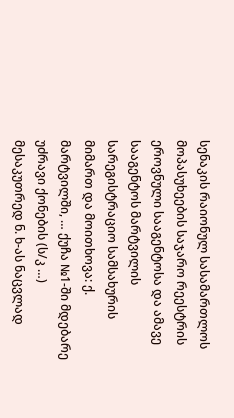სენაკის რაიონულ სასამართლოს მოპასუხეების საჯარო რეესტრის ეროვნული სააგენტოსა და ამავე სააგენტოს მარტვილის სარეგისტრაციო სამსახურის მიმართ და მოითხოვა: ქ. მარტვილში, … ქუჩა №1-ში მდებარე უძრავი ქონების (ს/კ …) მესაკუთრედ ნ. ხ-ას ნაცვლად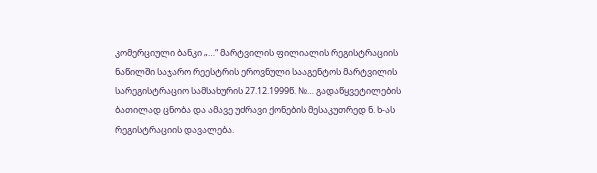კომერციული ბანკი „…“ მარტვილის ფილიალის რეგისტრაციის ნაწილში საჯარო რეესტრის ეროვნული სააგენტოს მარტვილის სარეგისტრაციო სამსახურის 27.12.1999წ. №… გადაწყვეტილების ბათილად ცნობა და ამავე უძრავი ქონების მესაკუთრედ ნ. ხ-ას რეგისტრაციის დავალება.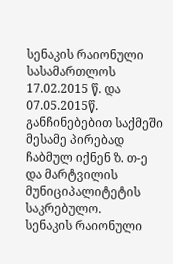სენაკის რაიონული სასამართლოს 17.02.2015 წ. და 07.05.2015წ. განჩინებებით საქმეში მესამე პირებად ჩაბმულ იქნენ ზ. თ-ე და მარტვილის მუნიციპალიტეტის საკრებულო.
სენაკის რაიონული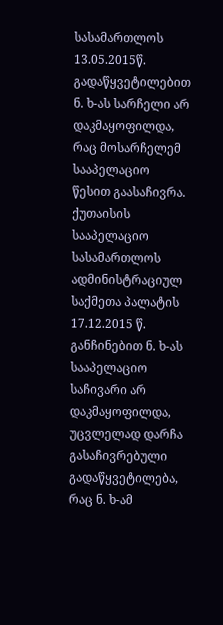სასამართლოს 13.05.2015წ. გადაწყვეტილებით ნ. ხ-ას სარჩელი არ დაკმაყოფილდა, რაც მოსარჩელემ სააპელაციო წესით გაასაჩივრა.
ქუთაისის სააპელაციო სასამართლოს ადმინისტრაციულ საქმეთა პალატის 17.12.2015 წ. განჩინებით ნ. ხ-ას სააპელაციო საჩივარი არ დაკმაყოფილდა, უცვლელად დარჩა გასაჩივრებული გადაწყვეტილება, რაც ნ. ხ-ამ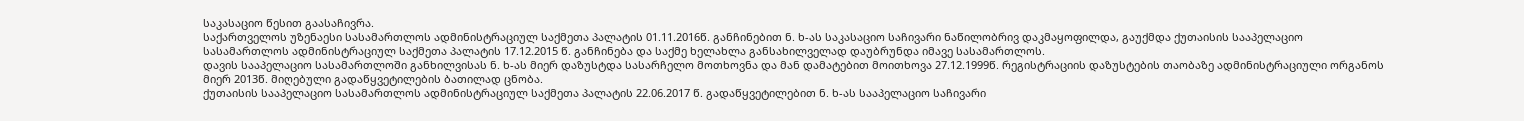საკასაციო წესით გაასაჩივრა.
საქართველოს უზენაესი სასამართლოს ადმინისტრაციულ საქმეთა პალატის 01.11.2016წ. განჩინებით ნ. ხ-ას საკასაციო საჩივარი ნაწილობრივ დაკმაყოფილდა, გაუქმდა ქუთაისის სააპელაციო სასამართლოს ადმინისტრაციულ საქმეთა პალატის 17.12.2015 წ. განჩინება და საქმე ხელახლა განსახილველად დაუბრუნდა იმავე სასამართლოს.
დავის სააპელაციო სასამართლოში განხილვისას ნ. ხ-ას მიერ დაზუსტდა სასარჩელო მოთხოვნა და მან დამატებით მოითხოვა 27.12.1999წ. რეგისტრაციის დაზუსტების თაობაზე ადმინისტრაციული ორგანოს მიერ 2013წ. მიღებული გადაწყვეტილების ბათილად ცნობა.
ქუთაისის სააპელაციო სასამართლოს ადმინისტრაციულ საქმეთა პალატის 22.06.2017 წ. გადაწყვეტილებით ნ. ხ-ას სააპელაციო საჩივარი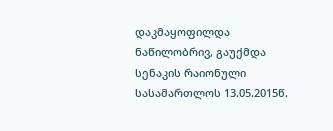დაკმაყოფილდა ნაწილობრივ, გაუქმდა სენაკის რაიონული სასამართლოს 13.05.2015წ.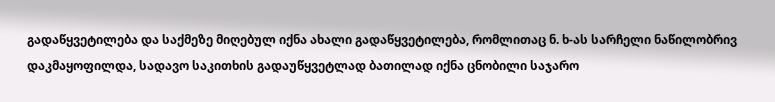გადაწყვეტილება და საქმეზე მიღებულ იქნა ახალი გადაწყვეტილება, რომლითაც ნ. ხ-ას სარჩელი ნაწილობრივ დაკმაყოფილდა, სადავო საკითხის გადაუწყვეტლად ბათილად იქნა ცნობილი საჯარო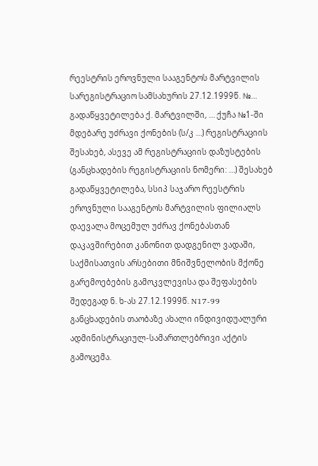რეესტრის ეროვნული სააგენტოს მარტვილის სარეგისტრაციო სამსახურის 27.12.1999წ. №… გადაწყვეტილება ქ. მარტვილში, … ქუჩა №1-ში მდებარე უძრავი ქონების (ს/კ …) რეგისტრაციის შესახებ, ასევე ამ რეგისტრაციის დაზუსტების (განცხადების რეგისტრაციის ნომერი: …) შესახებ გადაწყვეტილება, სსიპ საჯარო რეესტრის ეროვნული სააგენტოს მარტვილის ფილიალს დაევალა მოცემულ უძრავ ქონებასთან დაკავშირებით კანონით დადგენილ ვადაში, საქმისათვის არსებითი მნიშვნელობის მქონე გარემოებების გამოკვლევისა და შეფასების შედეგად ნ. ხ-ას 27.12.1999წ. N17-99 განცხადების თაობაზე ახალი ინდივიდუალური ადმინისტრაციულ-სამართლებრივი აქტის გამოცემა.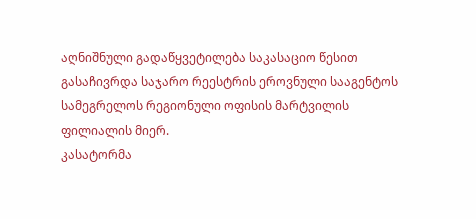აღნიშნული გადაწყვეტილება საკასაციო წესით გასაჩივრდა საჯარო რეესტრის ეროვნული სააგენტოს სამეგრელოს რეგიონული ოფისის მარტვილის ფილიალის მიერ.
კასატორმა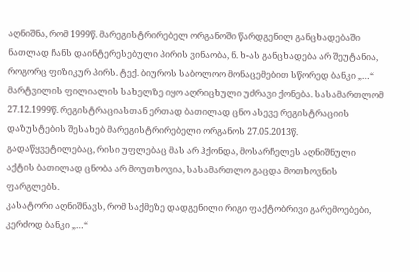აღნიშნა, რომ 1999წ. მარეგისტრირებელ ორგანოში წარდგენილ განცხადებაში ნათლად ჩანს დაინტერესებული პირის ვინაობა, ნ. ხ-ას განცხადება არ შეუტანია, როგორც ფიზიკურ პირს. ტექ. ბიუროს საბოლოო მონაცემებით სწორედ ბანკი „…“ მარტვილის ფილიალის სახელზე იყო აღრიცხული უძრავი ქონება. სასამართლომ 27.12.1999წ. რეგისტრაციასთან ერთად ბათილად ცნო ასევე რეგისტრაციის დაზუსტების შესახებ მარეგისტრირებელი ორგანოს 27.05.2013წ. გადაწყვეტილებაც, რისი უფლებაც მას არ ჰქონდა, მოსარჩელეს აღნიშნული აქტის ბათილად ცნობა არ მოუთხოვია, სასამართლო გაცდა მოთხოვნის ფარგლებს.
კასატორი აღნიშნავს, რომ საქმეზე დადგენილი რიგი ფაქტობრივი გარემოებები, კერძოდ ბანკი „…“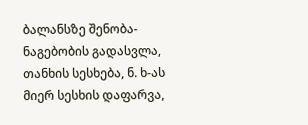ბალანსზე შენობა-ნაგებობის გადასვლა, თანხის სესხება, ნ. ხ-ას მიერ სესხის დაფარვა,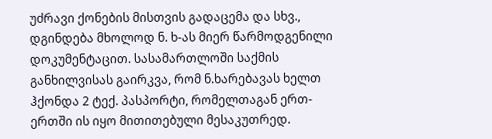უძრავი ქონების მისთვის გადაცემა და სხვ., დგინდება მხოლოდ ნ. ხ-ას მიერ წარმოდგენილი დოკუმენტაცით. სასამართლოში საქმის განხილვისას გაირკვა, რომ ნ.ხარებავას ხელთ ჰქონდა 2 ტექ. პასპორტი, რომელთაგან ერთ-ერთში ის იყო მითითებული მესაკუთრედ.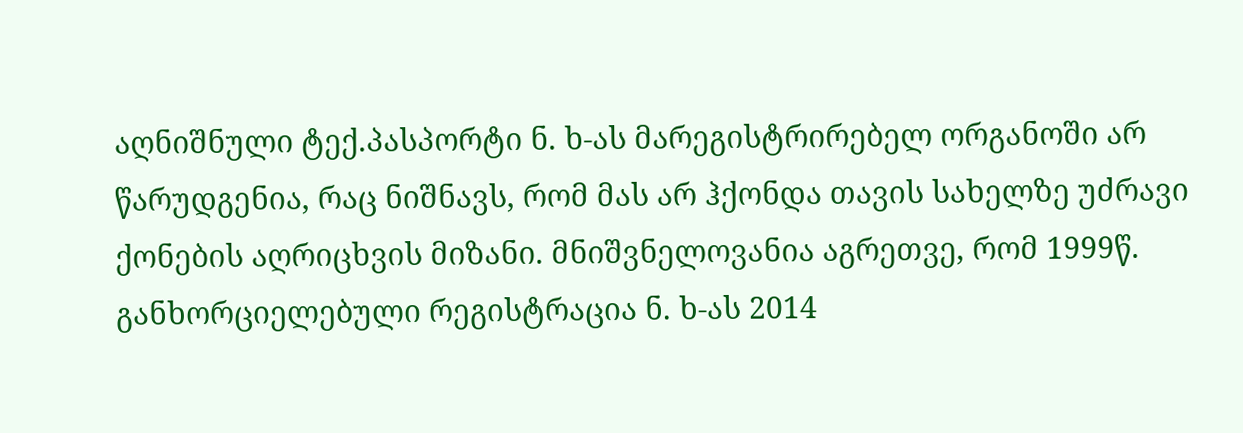აღნიშნული ტექ.პასპორტი ნ. ხ-ას მარეგისტრირებელ ორგანოში არ წარუდგენია, რაც ნიშნავს, რომ მას არ ჰქონდა თავის სახელზე უძრავი ქონების აღრიცხვის მიზანი. მნიშვნელოვანია აგრეთვე, რომ 1999წ. განხორციელებული რეგისტრაცია ნ. ხ-ას 2014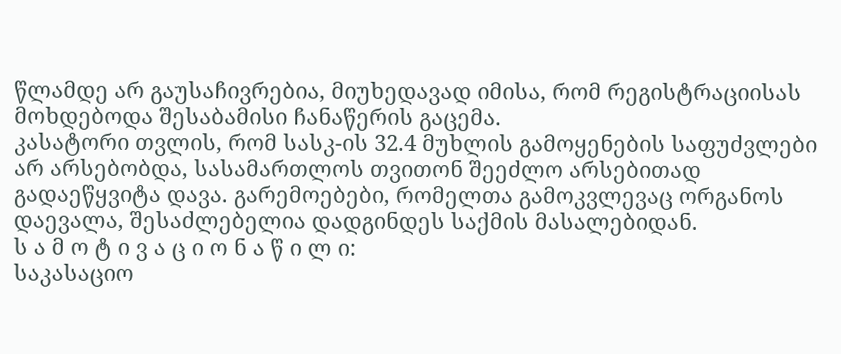წლამდე არ გაუსაჩივრებია, მიუხედავად იმისა, რომ რეგისტრაციისას მოხდებოდა შესაბამისი ჩანაწერის გაცემა.
კასატორი თვლის, რომ სასკ-ის 32.4 მუხლის გამოყენების საფუძვლები არ არსებობდა, სასამართლოს თვითონ შეეძლო არსებითად გადაეწყვიტა დავა. გარემოებები, რომელთა გამოკვლევაც ორგანოს დაევალა, შესაძლებელია დადგინდეს საქმის მასალებიდან.
ს ა მ ო ტ ი ვ ა ც ი ო ნ ა წ ი ლ ი:
საკასაციო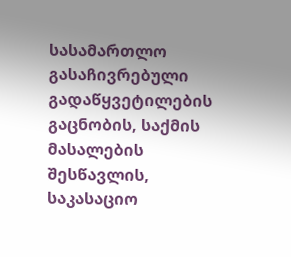სასამართლო გასაჩივრებული გადაწყვეტილების გაცნობის, საქმის მასალების შესწავლის, საკასაციო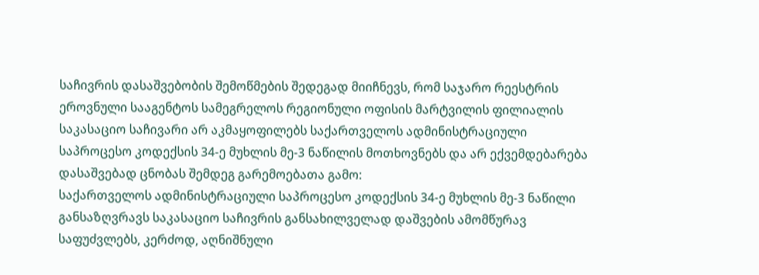საჩივრის დასაშვებობის შემოწმების შედეგად მიიჩნევს, რომ საჯარო რეესტრის ეროვნული სააგენტოს სამეგრელოს რეგიონული ოფისის მარტვილის ფილიალის საკასაციო საჩივარი არ აკმაყოფილებს საქართველოს ადმინისტრაციული საპროცესო კოდექსის 34-ე მუხლის მე-3 ნაწილის მოთხოვნებს და არ ექვემდებარება დასაშვებად ცნობას შემდეგ გარემოებათა გამო:
საქართველოს ადმინისტრაციული საპროცესო კოდექსის 34-ე მუხლის მე-3 ნაწილი განსაზღვრავს საკასაციო საჩივრის განსახილველად დაშვების ამომწურავ საფუძვლებს, კერძოდ, აღნიშნული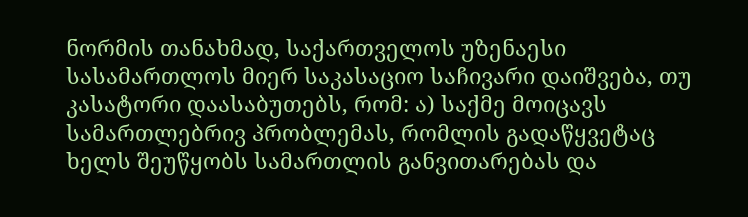ნორმის თანახმად, საქართველოს უზენაესი სასამართლოს მიერ საკასაციო საჩივარი დაიშვება, თუ კასატორი დაასაბუთებს, რომ: ა) საქმე მოიცავს სამართლებრივ პრობლემას, რომლის გადაწყვეტაც ხელს შეუწყობს სამართლის განვითარებას და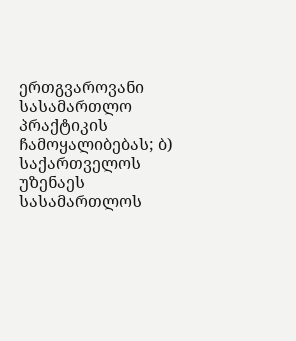ერთგვაროვანი სასამართლო პრაქტიკის ჩამოყალიბებას; ბ) საქართველოს უზენაეს სასამართლოს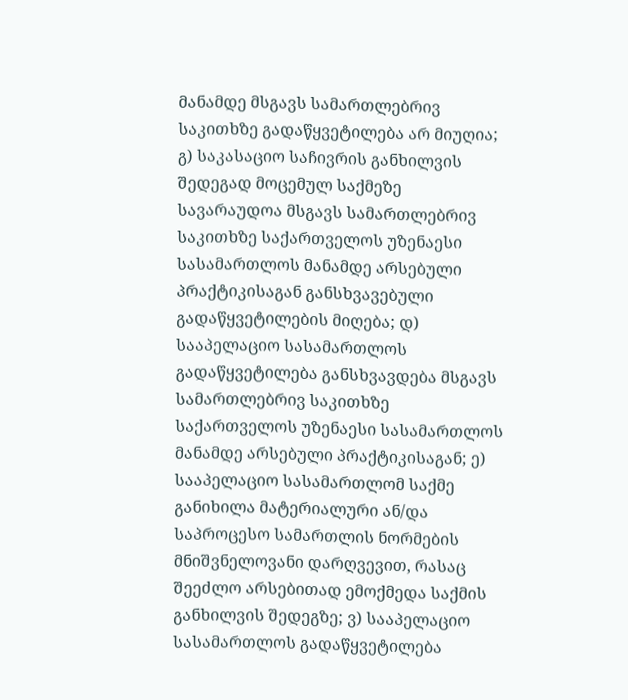მანამდე მსგავს სამართლებრივ საკითხზე გადაწყვეტილება არ მიუღია; გ) საკასაციო საჩივრის განხილვის შედეგად მოცემულ საქმეზე სავარაუდოა მსგავს სამართლებრივ საკითხზე საქართველოს უზენაესი სასამართლოს მანამდე არსებული პრაქტიკისაგან განსხვავებული გადაწყვეტილების მიღება; დ) სააპელაციო სასამართლოს გადაწყვეტილება განსხვავდება მსგავს სამართლებრივ საკითხზე საქართველოს უზენაესი სასამართლოს მანამდე არსებული პრაქტიკისაგან; ე) სააპელაციო სასამართლომ საქმე განიხილა მატერიალური ან/და საპროცესო სამართლის ნორმების მნიშვნელოვანი დარღვევით, რასაც შეეძლო არსებითად ემოქმედა საქმის განხილვის შედეგზე; ვ) სააპელაციო სასამართლოს გადაწყვეტილება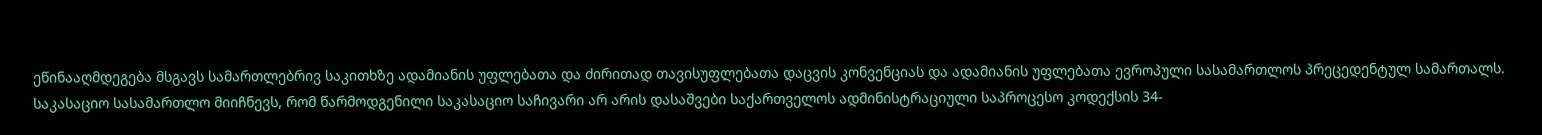ეწინააღმდეგება მსგავს სამართლებრივ საკითხზე ადამიანის უფლებათა და ძირითად თავისუფლებათა დაცვის კონვენციას და ადამიანის უფლებათა ევროპული სასამართლოს პრეცედენტულ სამართალს.
საკასაციო სასამართლო მიიჩნევს, რომ წარმოდგენილი საკასაციო საჩივარი არ არის დასაშვები საქართველოს ადმინისტრაციული საპროცესო კოდექსის 34-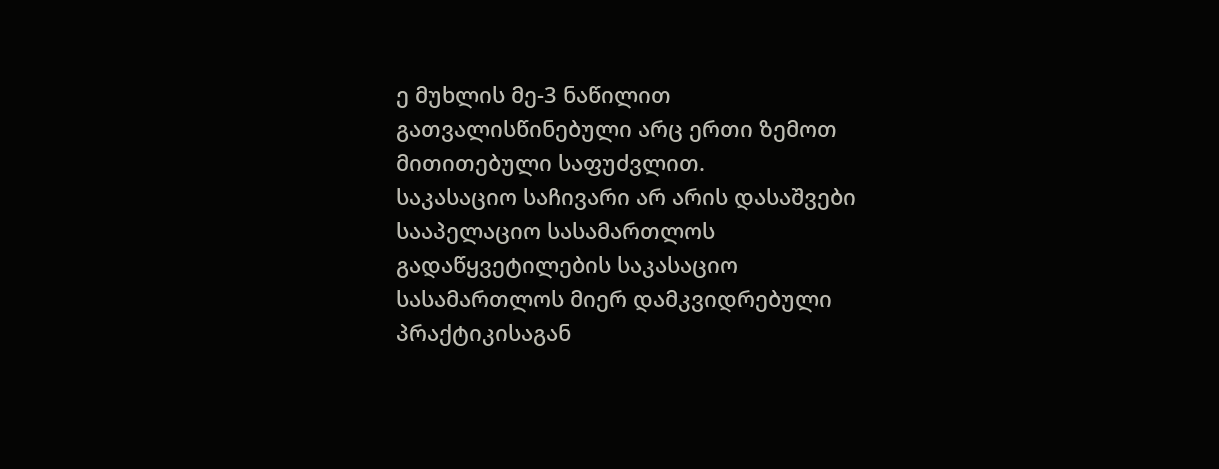ე მუხლის მე-3 ნაწილით გათვალისწინებული არც ერთი ზემოთ მითითებული საფუძვლით.
საკასაციო საჩივარი არ არის დასაშვები სააპელაციო სასამართლოს გადაწყვეტილების საკასაციო სასამართლოს მიერ დამკვიდრებული პრაქტიკისაგან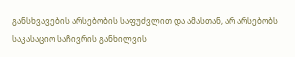განსხვავების არსებობის საფუძვლით და ამასთან, არ არსებობს საკასაციო საჩივრის განხილვის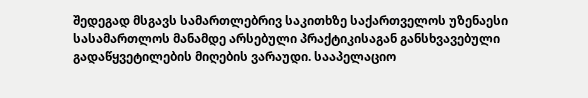შედეგად მსგავს სამართლებრივ საკითხზე საქართველოს უზენაესი სასამართლოს მანამდე არსებული პრაქტიკისაგან განსხვავებული გადაწყვეტილების მიღების ვარაუდი. სააპელაციო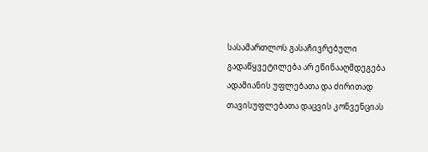სასამართლოს გასაჩივრებული გადაწყვეტილება არ ეწინააღმდეგება ადამიანის უფლებათა და ძირითად თავისუფლებათა დაცვის კონვენციას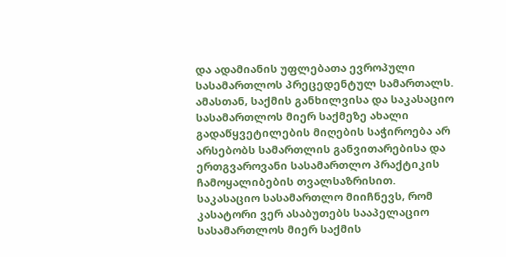და ადამიანის უფლებათა ევროპული სასამართლოს პრეცედენტულ სამართალს. ამასთან, საქმის განხილვისა და საკასაციო სასამართლოს მიერ საქმეზე ახალი გადაწყვეტილების მიღების საჭიროება არ არსებობს სამართლის განვითარებისა და ერთგვაროვანი სასამართლო პრაქტიკის ჩამოყალიბების თვალსაზრისით.
საკასაციო სასამართლო მიიჩნევს, რომ კასატორი ვერ ასაბუთებს სააპელაციო სასამართლოს მიერ საქმის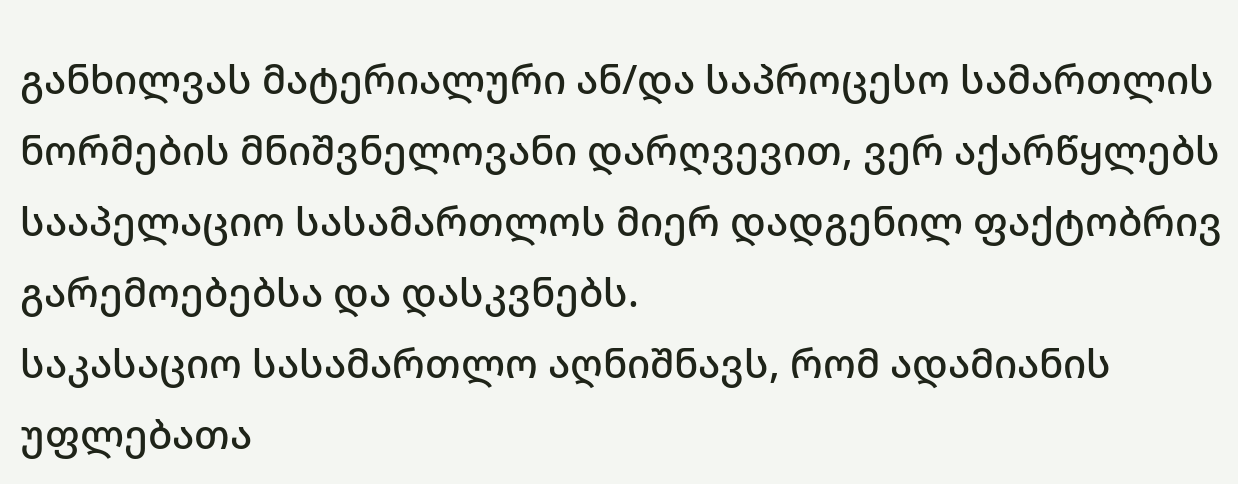განხილვას მატერიალური ან/და საპროცესო სამართლის ნორმების მნიშვნელოვანი დარღვევით, ვერ აქარწყლებს სააპელაციო სასამართლოს მიერ დადგენილ ფაქტობრივ გარემოებებსა და დასკვნებს.
საკასაციო სასამართლო აღნიშნავს, რომ ადამიანის უფლებათა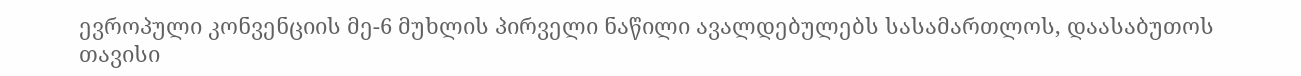ევროპული კონვენციის მე-6 მუხლის პირველი ნაწილი ავალდებულებს სასამართლოს, დაასაბუთოს თავისი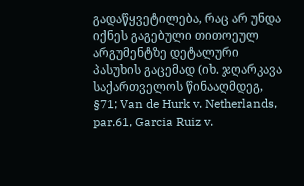გადაწყვეტილება, რაც არ უნდა იქნეს გაგებული თითოეულ არგუმენტზე დეტალური პასუხის გაცემად (იხ. ჯღარკავა საქართველოს წინააღმდეგ, §71; Van de Hurk v. Netherlands, par.61, Garcia Ruiz v.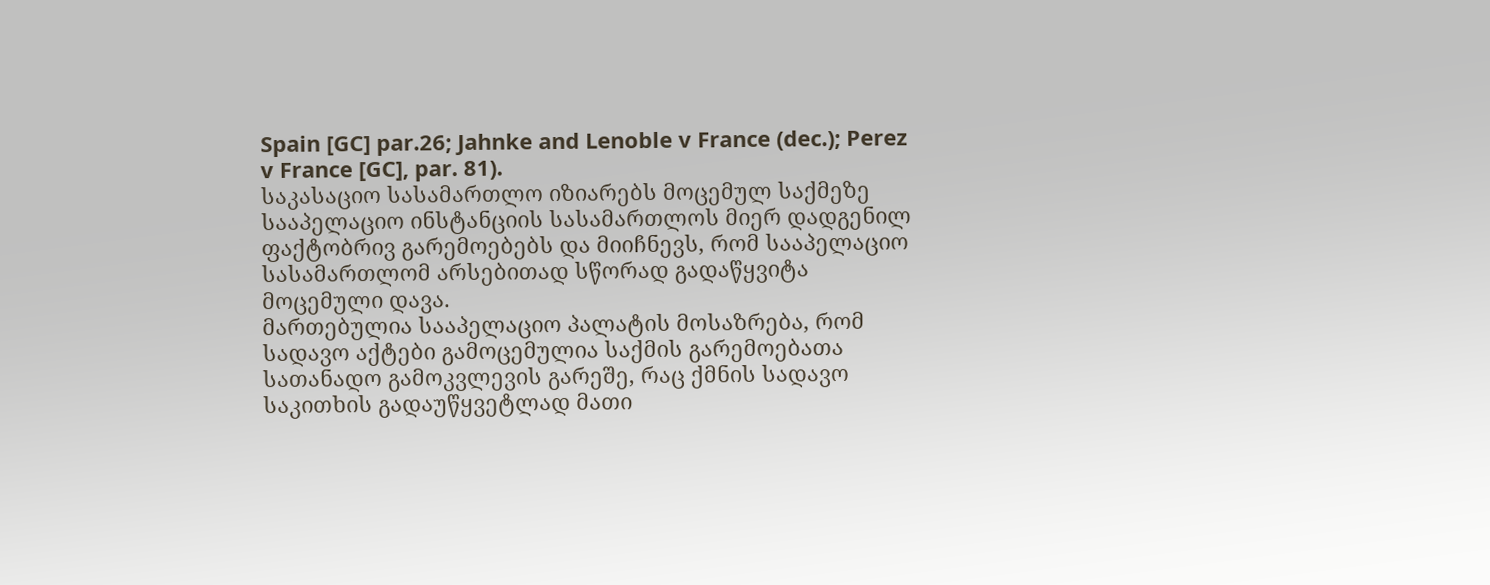Spain [GC] par.26; Jahnke and Lenoble v France (dec.); Perez v France [GC], par. 81).
საკასაციო სასამართლო იზიარებს მოცემულ საქმეზე სააპელაციო ინსტანციის სასამართლოს მიერ დადგენილ ფაქტობრივ გარემოებებს და მიიჩნევს, რომ სააპელაციო სასამართლომ არსებითად სწორად გადაწყვიტა მოცემული დავა.
მართებულია სააპელაციო პალატის მოსაზრება, რომ სადავო აქტები გამოცემულია საქმის გარემოებათა სათანადო გამოკვლევის გარეშე, რაც ქმნის სადავო საკითხის გადაუწყვეტლად მათი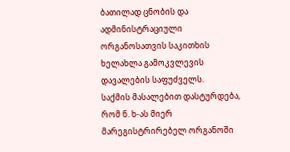ბათილად ცნობის და ადმინისტრაციული ორგანოსათვის საკითხის ხელახლა გამოკვლევის დავალების საფუძველს.
საქმის მასალებით დასტურდება, რომ ნ. ხ-ას მიერ მარეგისტრირებელ ორგანოში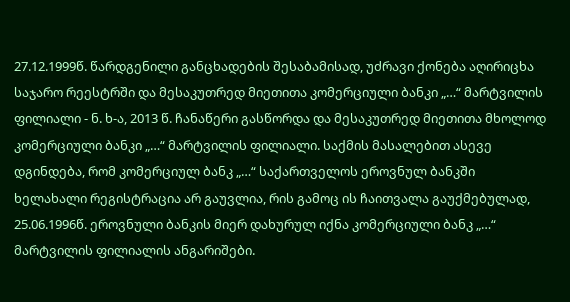27.12.1999წ. წარდგენილი განცხადების შესაბამისად, უძრავი ქონება აღირიცხა საჯარო რეესტრში და მესაკუთრედ მიეთითა კომერციული ბანკი „…“ მარტვილის ფილიალი - ნ. ხ-ა, 2013 წ. ჩანაწერი გასწორდა და მესაკუთრედ მიეთითა მხოლოდ კომერციული ბანკი „…“ მარტვილის ფილიალი. საქმის მასალებით ასევე დგინდება, რომ კომერციულ ბანკ „…“ საქართველოს ეროვნულ ბანკში ხელახალი რეგისტრაცია არ გაუვლია, რის გამოც ის ჩაითვალა გაუქმებულად, 25.06.1996წ. ეროვნული ბანკის მიერ დახურულ იქნა კომერციული ბანკ „…“ მარტვილის ფილიალის ანგარიშები.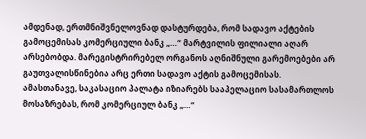ამდენად, ერთმნიშვნელოვნად დასტურდება, რომ სადავო აქტების გამოცემისას კომერციული ბანკ „…“ მარტვილის ფილიალი აღარ არსებობდა. მარეგისტრირებელ ორგანოს აღნიშნული გარემოებები არ გაუთვალისწინებია არც ერთი სადავო აქტის გამოცემისას.
ამასთანავე, საკასაციო პალატა იზიარებს სააპელაციო სასამართლოს მოსაზრებას, რომ კომერციულ ბანკ „…“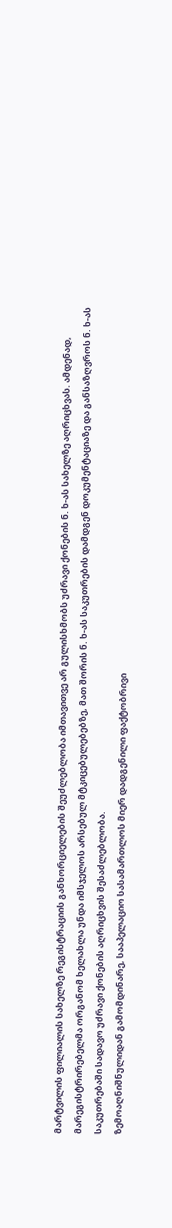მარტვილის ფილიალის სახელზე რეგისტრაციის განხორციელების შეუძლებლობა იმთავითვე არ გულისხმობს უძრავი ქონების ნ. ხ-ას სახელზე აღრიცხვას. ამდენად, მარეგისტრირებელმა ორგანომ ხელახლა უნდა იმსჯელოს არსებულ მტკიცებულებებზე, მათ შორის ნ. ხ-ას საკუთრების დამდგენ დოკუმენტაციაზე და განსაზღვროს ნ. ხ-ას საკუთრებაში სადავო უძრავი ქონების აღრიცხვის შესაძლებლობა.
ზემოაღნიშნულიდან გამომდინარე, სააპელაციო სასამართლოს მიერ დადგენილი ფაქტობრივი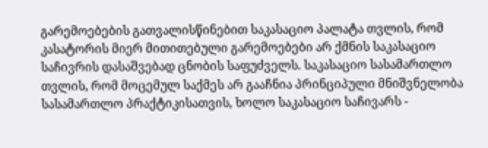გარემოებების გათვალისწინებით საკასაციო პალატა თვლის, რომ კასატორის მიერ მითითებული გარემოებები არ ქმნის საკასაციო საჩივრის დასაშვებად ცნობის საფუძველს. საკასაციო სასამართლო თვლის, რომ მოცემულ საქმეს არ გააჩნია პრინციპული მნიშვნელობა სასამართლო პრაქტიკისათვის, ხოლო საკასაციო საჩივარს -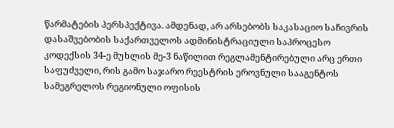წარმატების პერსპექტივა. ამდენად, არ არსებობს საკასაციო საჩივრის დასაშვებობის საქართველოს ადმინისტრაციული საპროცესო კოდექსის 34-ე მუხლის მე-3 ნაწილით რეგლამენტირებული არც ერთი საფუძველი, რის გამო საჯარო რეესტრის ეროვნული სააგენტოს სამეგრელოს რეგიონული ოფისის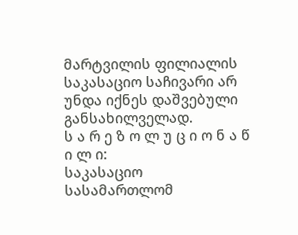მარტვილის ფილიალის საკასაციო საჩივარი არ უნდა იქნეს დაშვებული განსახილველად.
ს ა რ ე ზ ო ლ უ ც ი ო ნ ა წ ი ლ ი:
საკასაციო სასამართლომ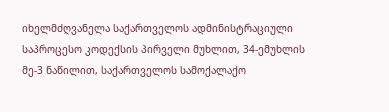იხელმძღვანელა საქართველოს ადმინისტრაციული საპროცესო კოდექსის პირველი მუხლით, 34-ემუხლის მე-3 ნაწილით, საქართველოს სამოქალაქო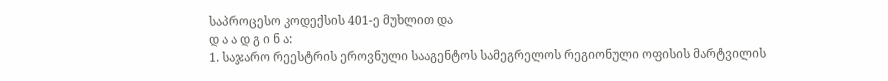საპროცესო კოდექსის 401-ე მუხლით და
დ ა ა დ გ ი ნ ა:
1. საჯარო რეესტრის ეროვნული სააგენტოს სამეგრელოს რეგიონული ოფისის მარტვილის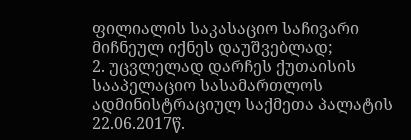ფილიალის საკასაციო საჩივარი მიჩნეულ იქნეს დაუშვებლად;
2. უცვლელად დარჩეს ქუთაისის სააპელაციო სასამართლოს ადმინისტრაციულ საქმეთა პალატის 22.06.2017წ.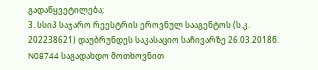გადაწყვეტილება;
3. სსიპ საჯარო რეესტრის ეროვნულ სააგენტოს (ს.კ. 202238621) დაუბრუნდეს საკასაციო საჩივარზე 26.03.2018წ. N08744 საგადახდო მოთხოვნით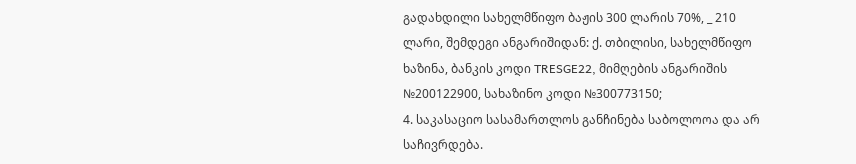გადახდილი სახელმწიფო ბაჟის 300 ლარის 70%, _ 210 ლარი, შემდეგი ანგარიშიდან: ქ. თბილისი, სახელმწიფო ხაზინა, ბანკის კოდი TRESGE22, მიმღების ანგარიშის №200122900, სახაზინო კოდი №300773150;
4. საკასაციო სასამართლოს განჩინება საბოლოოა და არ საჩივრდება.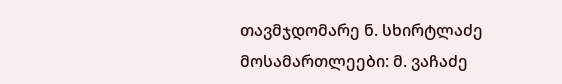თავმჯდომარე ნ. სხირტლაძე
მოსამართლეები: მ. ვაჩაძე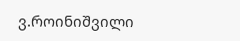ვ.როინიშვილი